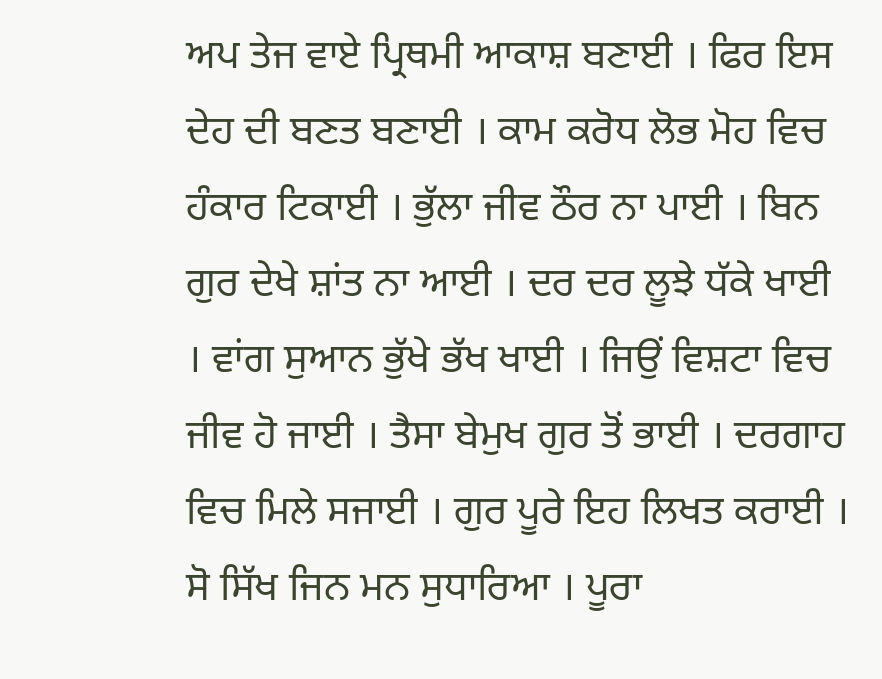ਅਪ ਤੇਜ ਵਾਏ ਪ੍ਰਿਥਮੀ ਆਕਾਸ਼ ਬਣਾਈ । ਫਿਰ ਇਸ ਦੇਹ ਦੀ ਬਣਤ ਬਣਾਈ । ਕਾਮ ਕਰੋਧ ਲੋਭ ਮੋਹ ਵਿਚ ਹੰਕਾਰ ਟਿਕਾਈ । ਭੁੱਲਾ ਜੀਵ ਠੌਰ ਨਾ ਪਾਈ । ਬਿਨ ਗੁਰ ਦੇਖੇ ਸ਼ਾਂਤ ਨਾ ਆਈ । ਦਰ ਦਰ ਲੂਝੇ ਧੱਕੇ ਖਾਈ । ਵਾਂਗ ਸੁਆਨ ਭੁੱਖੇ ਭੱਖ ਖਾਈ । ਜਿਉਂ ਵਿਸ਼ਟਾ ਵਿਚ ਜੀਵ ਹੋ ਜਾਈ । ਤੈਸਾ ਬੇਮੁਖ ਗੁਰ ਤੋਂ ਭਾਈ । ਦਰਗਾਹ ਵਿਚ ਮਿਲੇ ਸਜਾਈ । ਗੁਰ ਪੂਰੇ ਇਹ ਲਿਖਤ ਕਰਾਈ । ਸੋ ਸਿੱਖ ਜਿਨ ਮਨ ਸੁਧਾਰਿਆ । ਪੂਰਾ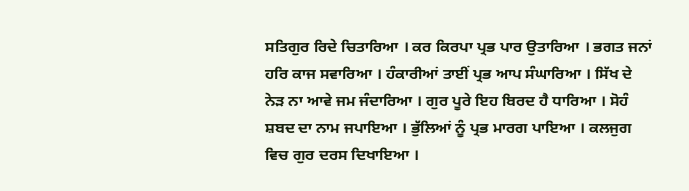ਸਤਿਗੁਰ ਰਿਦੇ ਚਿਤਾਰਿਆ । ਕਰ ਕਿਰਪਾ ਪ੍ਰਭ ਪਾਰ ਉਤਾਰਿਆ । ਭਗਤ ਜਨਾਂ ਹਰਿ ਕਾਜ ਸਵਾਰਿਆ । ਹੰਕਾਰੀਆਂ ਤਾਈਂ ਪ੍ਰਭ ਆਪ ਸੰਘਾਰਿਆ । ਸਿੱਖ ਦੇ ਨੇੜ ਨਾ ਆਵੇ ਜਮ ਜੰਦਾਰਿਆ । ਗੁਰ ਪੂਰੇ ਇਹ ਬਿਰਦ ਹੈ ਧਾਰਿਆ । ਸੋਹੰ ਸ਼ਬਦ ਦਾ ਨਾਮ ਜਪਾਇਆ । ਭੁੱਲਿਆਂ ਨੂੰ ਪ੍ਰਭ ਮਾਰਗ ਪਾਇਆ । ਕਲਜੁਗ ਵਿਚ ਗੁਰ ਦਰਸ ਦਿਖਾਇਆ ।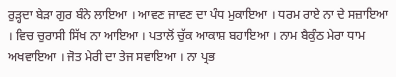ਰੁੜ੍ਹਦਾ ਬੇੜਾ ਗੁਰ ਬੰਨੇ ਲਾਇਆ । ਆਵਣ ਜਾਵਣ ਦਾ ਪੰਧ ਮੁਕਾਇਆ । ਧਰਮ ਰਾਏ ਨਾ ਦੇ ਸਜ਼ਾਇਆ । ਵਿਚ ਚੁਰਾਸੀ ਸਿੱਖ ਨਾ ਆਇਆ । ਪਤਾਲੋਂ ਚੁੱਕ ਆਕਾਸ਼ ਬਹਾਇਆ । ਨਾਮ ਬੈਕੁੰਠ ਮੇਰਾ ਧਾਮ ਅਖਵਾਇਆ । ਜੋਤ ਮੇਰੀ ਦਾ ਤੇਜ ਸਵਾਇਆ । ਨਾ ਪ੍ਰਭ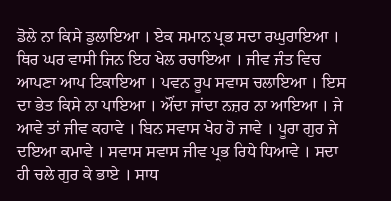ਡੋਲੇ ਨਾ ਕਿਸੇ ਡੁਲਾਇਆ । ਏਕ ਸਮਾਨ ਪ੍ਰਭ ਸਦਾ ਰਘੁਰਾਇਆ । ਥਿਰ ਘਰ ਵਾਸੀ ਜਿਨ ਇਹ ਖੇਲ ਰਚਾਇਆ । ਜੀਵ ਜੰਤ ਵਿਚ ਆਪਣਾ ਆਪ ਟਿਕਾਇਆ । ਪਵਨ ਰੂਪ ਸਵਾਸ ਚਲਾਇਆ । ਇਸ ਦਾ ਭੇਤ ਕਿਸੇ ਨਾ ਪਾਇਆ । ਔਂਦਾ ਜਾਂਦਾ ਨਜ਼ਰ ਨਾ ਆਇਆ । ਜੇ ਆਵੇ ਤਾਂ ਜੀਵ ਕਹਾਵੇ । ਬਿਨ ਸਵਾਸ ਖੇਹ ਹੋ ਜਾਵੇ । ਪੂਰਾ ਗੁਰ ਜੇ ਦਇਆ ਕਮਾਵੇ । ਸਵਾਸ ਸਵਾਸ ਜੀਵ ਪ੍ਰਭ ਰਿਧੇ ਧਿਆਵੇ । ਸਦਾ ਹੀ ਚਲੇ ਗੁਰ ਕੇ ਭਾਏ । ਸਾਧ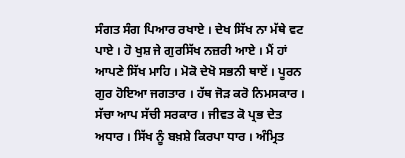ਸੰਗਤ ਸੰਗ ਪਿਆਰ ਰਖਾਏ । ਦੇਖ ਸਿੱਖ ਨਾ ਮੱਥੇ ਵਟ ਪਾਏ । ਹੋ ਖੁਸ਼ ਜੇ ਗੁਰਸਿੱਖ ਨਜ਼ਰੀ ਆਏ । ਮੈਂ ਹਾਂ ਆਪਣੇ ਸਿੱਖ ਮਾਹਿ । ਮੋਕੋ ਦੇਖੋ ਸਭਨੀ ਥਾਏਂ । ਪੂਰਨ ਗੁਰ ਹੋਇਆ ਜਗਤਾਰ । ਹੱਥ ਜੋੜ ਕਰੋ ਨਿਮਸਕਾਰ । ਸੱਚਾ ਆਪ ਸੱਚੀ ਸਰਕਾਰ । ਜੀਵਤ ਕੋ ਪ੍ਰਭ ਦੇਤ ਅਧਾਰ । ਸਿੱਖ ਨੂੰ ਬਖ਼ਸ਼ੇ ਕਿਰਪਾ ਧਾਰ । ਅੰਮ੍ਰਿਤ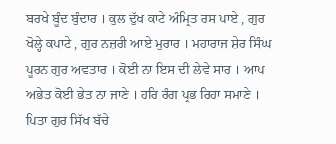ਬਰਖੇ ਬੂੰਦ ਬੁੰਦਾਰ । ਕੁਲ ਦੁੱਖ ਕਾਟੇ ਅੰਮ੍ਰਿਤ ਰਸ ਪਾਏ , ਗੁਰ ਖੋਲ੍ਹੇ ਕਪਾਟੇ , ਗੁਰ ਨਜ਼ਰੀ ਆਏ ਮੁਰਾਰ । ਮਹਾਰਾਜ ਸ਼ੇਰ ਸਿੰਘ ਪੂਰਨ ਗੁਰ ਅਵਤਾਰ । ਕੋਈ ਨਾ ਇਸ ਦੀ ਲੇਵੇ ਸਾਰ । ਆਪ ਅਭੇਤ ਕੋਈ ਭੇਤ ਨਾ ਜਾਣੇ । ਹਰਿ ਰੰਗ ਪ੍ਰਭ ਰਿਹਾ ਸਮਾਣੇ । ਪਿਤਾ ਗੁਰ ਸਿੱਖ ਬੱਚੇ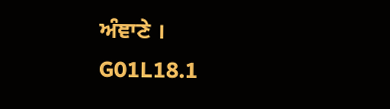ਅੰਞਾਣੇ ।
G01L18.1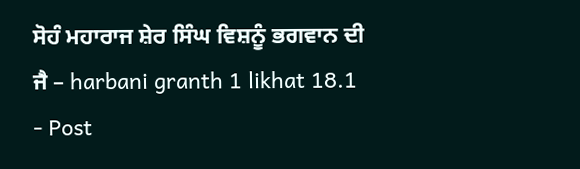ਸੋਹੰ ਮਹਾਰਾਜ ਸ਼ੇਰ ਸਿੰਘ ਵਿਸ਼ਨੂੰ ਭਗਵਾਨ ਦੀ ਜੈ – harbani granth 1 likhat 18.1
- Post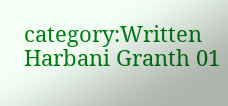category:Written Harbani Granth 01